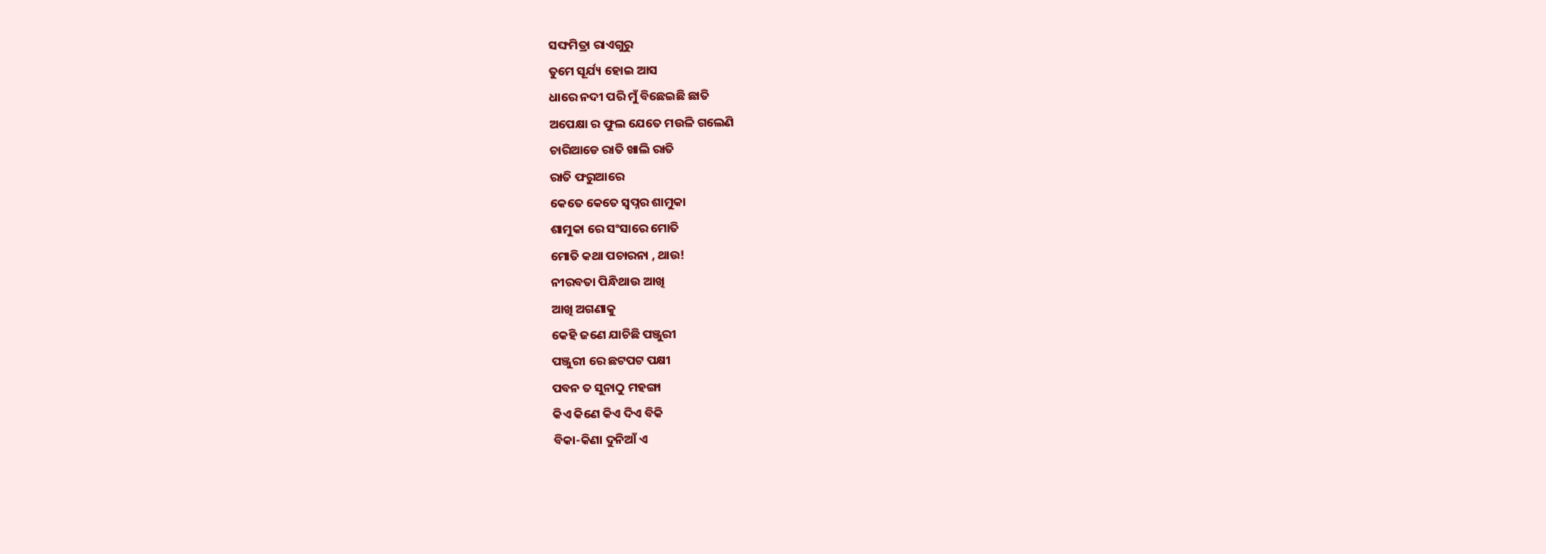ସଙ୍ଘମିତ୍ରା ରାଏଗୁରୁ
ତୁମେ ସୂର୍ଯ୍ୟ ହୋଇ ଆସ
ଧାରେ ନଦୀ ପରି ମୁଁ ବିଛେଇଛି ଛାତି
ଅପେକ୍ଷା ର ଫୁଲ ଯେତେ ମଉଳି ଗଲେଣି
ଚାରିଆଡେ ରାତି ଖାଲି ରାତି
ରାତି ଫରୁଆରେ
କେତେ କେତେ ସ୍ୱପ୍ନର ଶାମୁକା
ଶାମୁକା ରେ ସଂସାରେ ମୋତି
ମୋତି କଥା ପଚାରନା , ଥାଉ!
ନୀରବତା ପିନ୍ଧିଥାଉ ଆଖି
ଆଖି ଅଗଣାକୁ
କେହି ଜଣେ ଯାଚିଛି ପଞ୍ଜୁରୀ
ପଞ୍ଜୁରୀ ରେ ଛଟପଟ ପକ୍ଷୀ
ପବନ ତ ସୁନାଠୁ ମହଙ୍ଗା
କିଏ କିଣେ କିଏ ଦିଏ ବିକି
ବିକା-କିଣା ଦୁନିଆଁ ଏ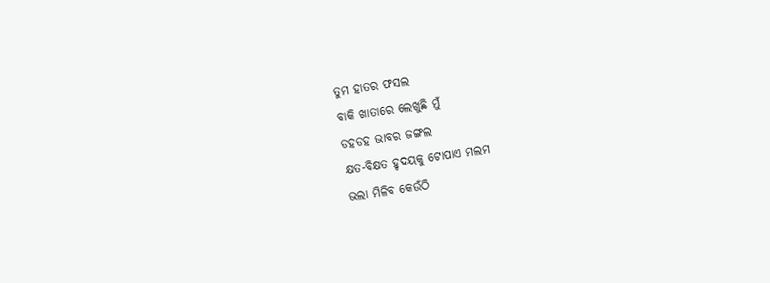ତୁମ ହାତର ଫସଲ
ବାକି ଖାତାରେ ଲେଖୁଛି ମୁଁ
ଡହଡହ ଭାବର ଜଙ୍ଗଲ
କ୍ଷତ-ବିକ୍ଷତ ହୃଦୟକୁ ଟୋପାଏ ମଲମ
ଭଲା ମିଳିବ କେଉଁଠି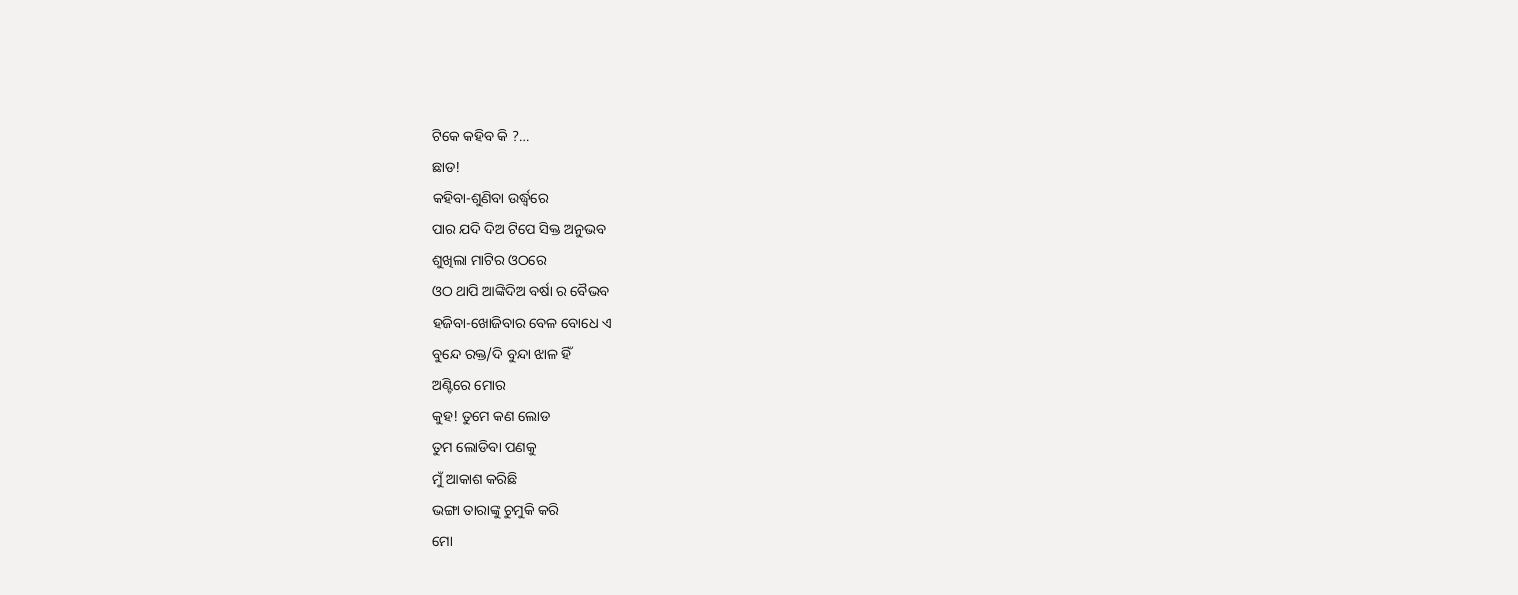ଟିକେ କହିବ କି ?…
ଛାଡ!
କହିବା-ଶୁଣିବା ଉର୍ଦ୍ଧ୍ବରେ
ପାର ଯଦି ଦିଅ ଟିପେ ସିକ୍ତ ଅନୁଭବ
ଶୁଖିଲା ମାଟିର ଓଠରେ
ଓଠ ଥାପି ଆଙ୍କିଦିଅ ବର୍ଷା ର ବୈଭବ
ହଜିବା-ଖୋଜିବାର ବେଳ ବୋଧେ ଏ
ବୁନ୍ଦେ ରକ୍ତ/ଦି ବୁନ୍ଦା ଝାଳ ହିଁ
ଅଣ୍ଟିରେ ମୋର
କୁହ! ତୁମେ କଣ ଲୋଡ
ତୁମ ଲୋଡିବା ପଣକୁ
ମୁଁ ଆକାଶ କରିଛି
ଭଙ୍ଗା ତାରାଙ୍କୁ ଚୁମୁକି କରି
ମୋ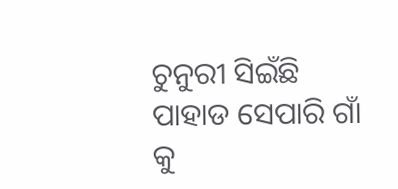ଚୁନୁରୀ ସିଇଁଛି
ପାହାଡ ସେପାରି ଗାଁ କୁ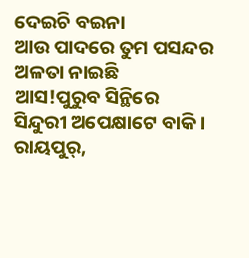ଦେଇଚି ବଇନା
ଆଉ ପାଦରେ ତୁମ ପସନ୍ଦର
ଅଳତା ନାଇଛି
ଆସ!ପୁରୁବ ସିନ୍ଥିରେ
ସିନ୍ଦୁରୀ ଅପେକ୍ଷାଟେ ବାକି ।
ରାୟପୁର୍,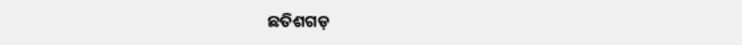ଛତିଶଗଡ଼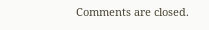Comments are closed.